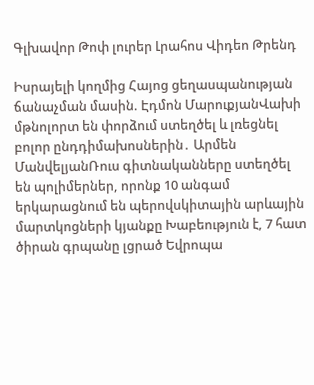Գլխավոր Թոփ լուրեր Լրահոս Վիդեո Թրենդ

Իսրայելի կողմից Հայոց ցեղասպանության ճանաչման մասին. Էդմոն ՄարուքյանՎախի մթնոլորտ են փորձում ստեղծել և լռեցնել բոլոր ընդդիմախոսներին․ Արմեն ՄանվելյանՌուս գիտնականները ստեղծել են պոլիմերներ, որոնք 10 անգամ երկարացնում են պերովսկիտային արևային մարտկոցների կյանքը Խաբեություն է, 7 հատ ծիրան գրպանը լցրած Եվրոպա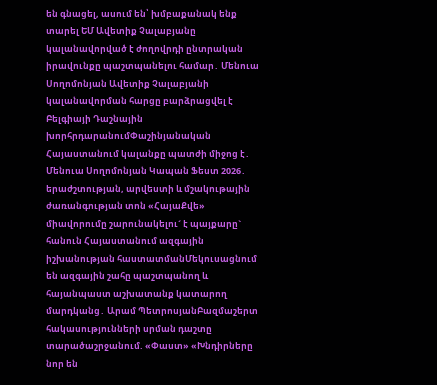են գնացել, ասում են՝ խմբաքանակ ենք տարել ԵՄ Ավետիք Չալաբյանը կալանավորված է ժողովրդի ընտրական իրավունքը պաշտպանելու համար․ Մենուա Սողոմոնյան Ավետիք Չալաբյանի կալանավորման հարցը բարձրացվել է Բելգիայի Դաշնային խորհրդարանումՓաշինյանական Հայաստանում կալանքը պատժի միջոց է․ Մենուա Սողոմոնյան Կապան Ֆեստ 2026․ երաժշտության, արվեստի և մշակութային ժառանգության տոն «ՀայաՔվե» միավորումը շարունակելու´ է պայքարը` հանուն Հայաստանում ազգային իշխանության հաստատմանՄեկուսացնում են ազգային շահը պաշտպանող և հայանպաստ աշխատանք կատարող մարդկանց․ Արամ ՊետրոսյանԲազմաշերտ հակասությունների սրման դաշտը տարածաշրջանում. «Փաստ» «Խնդիրները նոր են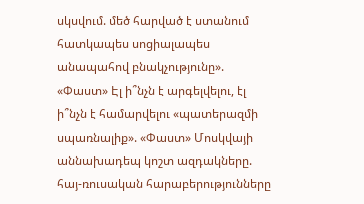սկսվում. մեծ հարված է ստանում հատկապես սոցիալապես անապահով բնակչությունը». «Փաստ» Էլ ի՞նչն է արգելվելու, էլ ի՞նչն է համարվելու «պատերազմի սպառնալիք». «Փաստ» Մոսկվայի աննախադեպ կոշտ ազդակները. հայ-ռուսական հարաբերությունները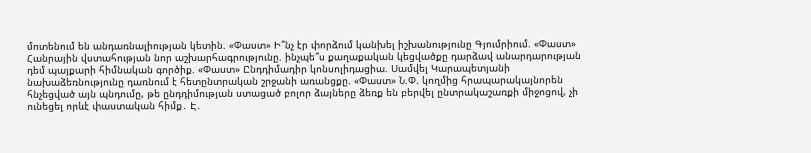մոտենում են անդառնալիության կետին. «Փաստ» Ի՞նչ էր փորձում կանխել իշխանությունը Գյումրիում. «Փաստ» Հանրային վստահության նոր աշխարհագրությունը. ինչպե՞ս քաղաքական կեցվածքը դարձավ անարդարության դեմ պայքարի հիմնական գործիք. «Փաստ» Ընդդիմադիր կոնսոլիդացիա. Սամվել Կարապետյանի նախաձեռնությունը դառնում է հետընտրական շրջանի առանցքը. «Փաստ» Ն.Փ. կողմից հրապարակայնորեն հնչեցված այն պնդումը, թե ընդդիմության ստացած բոլոր ձայները ձեռք են բերվել ընտրակաշառքի միջոցով, չի ունեցել որևէ փաստական հիմք․ Է․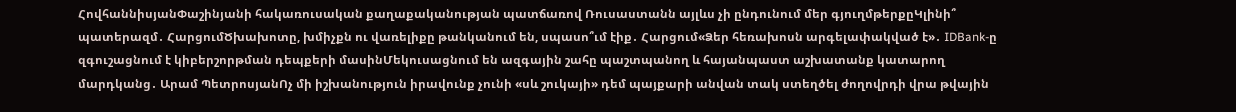ՀովհաննիսյանՓաշինյանի հակառուսական քաղաքականության պատճառով Ռուսաստանն այլևս չի ընդունում մեր գյուղմթերքըԿլինի՞ պատերազմ․ ՀարցումԾխախոտը, խմիչքն ու վառելիքը թանկանում են, սպասո՞ւմ էիք․ Հարցում«Ձեր հեռախոսն արգելափակված է»․ IDBank-ը զգուշացնում է կիբերշորթման դեպքերի մասինՄեկուսացնում են ազգային շահը պաշտպանող և հայանպաստ աշխատանք կատարող մարդկանց․ Արամ ՊետրոսյանՈչ մի իշխանություն իրավունք չունի «սև շուկայի» դեմ պայքարի անվան տակ ստեղծել ժողովրդի վրա թվային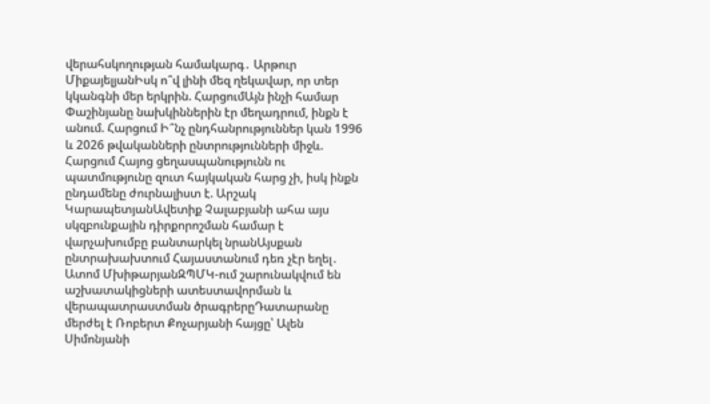վերահսկողության համակարգ․ Արթուր ՄիքայելյանԻսկ ո՞վ լինի մեզ ղեկավար, որ տեր կկանգնի մեր երկրին. ՀարցումԱյն ինչի համար Փաշինյանը նախկիններին էր մեղադրում, ինքն է անում. Հարցում Ի՞նչ ընդհանրություններ կան 1996 և 2026 թվականների ընտրությունների միջև. Հարցում Հայոց ցեղասպանությունն ու պատմությունը զուտ հայկական հարց չի, իսկ ինքն ընդամենը ժուրնալիստ է. Արշակ ԿարապետյանԱվետիք Չալաբյանի ահա այս սկզբունքային դիրքորոշման համար է վարչախումբը բանտարկել նրանԱյսքան ընտրախախտում Հայաստանում դեռ չէր եղել․ Ատոմ ՄխիթարյանԶՊՄԿ-ում շարունակվում են աշխատակիցների ատեստավորման և վերապատրաստման ծրագրերըԴատարանը մերժել է Ռոբերտ Քոչարյանի հայցը՝ Ալեն Սիմոնյանի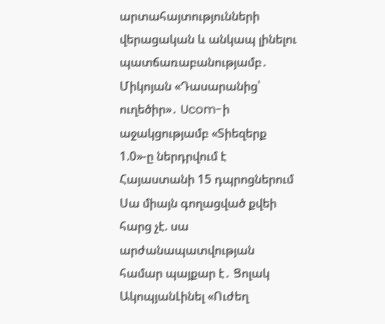արտահայտությունների վերացական և անկապ լինելու պատճառաբանությամբ․ Միկոյան «Դասարանից՝ ուղեծիր»․ Ucom-ի աջակցությամբ «Տիեզերք 1.0»-ը ներդրվում է Հայաստանի 15 դպրոցներում Սա միայն գողացված քվեի հարց չէ. սա արժանապատվության համար պայքար է․ Ցոլակ ԱկոպյանԼինել «Ուժեղ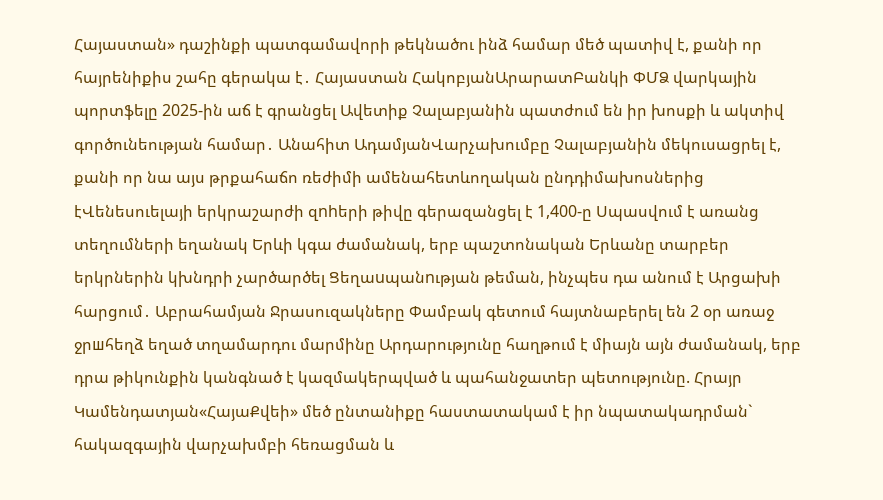Հայաստան» դաշինքի պատգամավորի թեկնածու ինձ համար մեծ պատիվ է, քանի որ հայրենիքիս շահը գերակա է․ Հայաստան ՀակոբյանԱրարատԲանկի ՓՄՁ վարկային պորտֆելը 2025-ին աճ է գրանցել Ավետիք Չալաբյանին պատժում են իր խոսքի և ակտիվ գործունեության համար․ Անահիտ ԱդամյանՎարչախումբը Չալաբյանին մեկուսացրել է, քանի որ նա այս թրքահաճո ռեժիմի ամենահետևողական ընդդիմախոսներից էՎենեսուելայի երկրաշարժի զnhերի թիվը գերազանցել է 1,400-ը Սպասվում է առանց տեղումների եղանակ Երևի կգա ժամանակ, երբ պաշտոնական Երևանը տարբեր երկրներին կխնդրի չարծարծել Ցեղաuպանnւթյան թեման, ինչպես դա անում է Արցախի հարցում․ Աբրահամյան Ջրասուզակները Փամբակ գետում հայտնաբերել են 2 օր առաջ ջրшհեղձ եղած տղամարդու մարմինը Արդարությունը հաղթում է միայն այն ժամանակ, երբ դրա թիկունքին կանգնած է կազմակերպված և պահանջատեր պետությունը. Հրայր Կամենդատյան«ՀայաՔվեի» մեծ ընտանիքը հաստատակամ է իր նպատակադրման` հակազգային վարչախմբի հեռացման և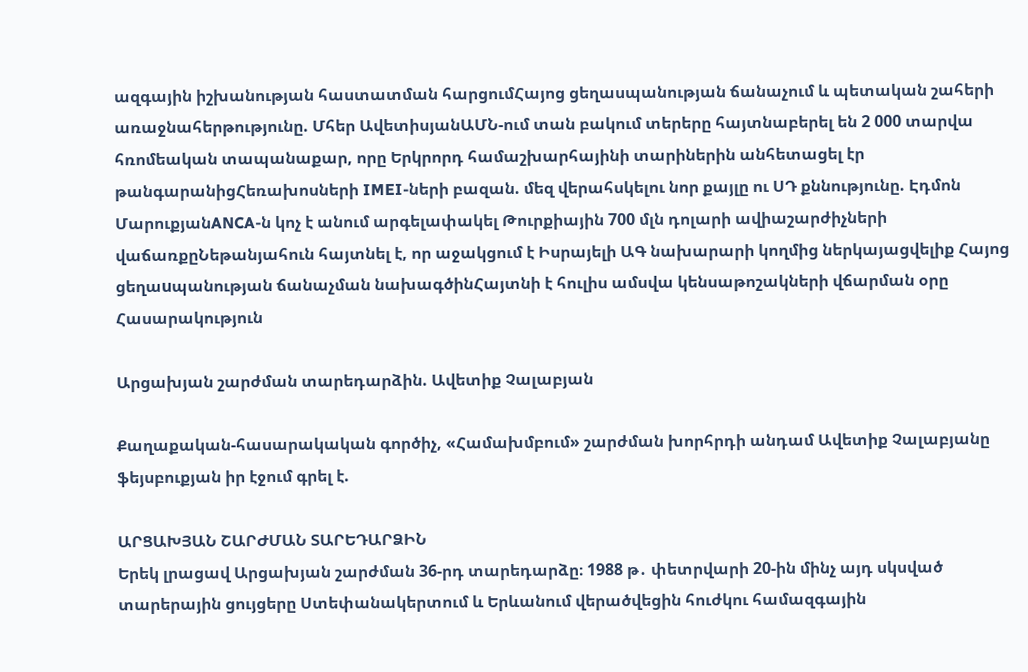ազգային իշխանության հաստատման հարցումՀայոց ցեղասպանության ճանաչում և պետական շահերի առաջնահերթությունը. Մհեր ԱվետիսյանԱՄՆ-ում տան բակում տերերը հայտնաբերել են 2 000 տարվա հռոմեական տապանաքար, որը Երկրորդ համաշխարհայինի տարիներին անհետացել էր թանգարանիցՀեռախոսների IMEI-ների բազան. մեզ վերահսկելու նոր քայլը ու ՍԴ քննությունը. Էդմոն ՄարուքյանANCA-ն կոչ է անում արգելափակել Թուրքիային 700 մլն դոլարի ավիաշարժիչների վաճառքըՆեթանյահուն հայտնել է, որ աջակցում է Իսրայելի ԱԳ նախարարի կողմից ներկայացվելիք Հայոց ցեղաuպանության ճանաչման նախագծինՀայտնի է հուլիս ամսվա կենսաթոշակների վճարման օրը
Հասարակություն

Արցախյան շարժման տարեդարձին. Ավետիք Չալաբյան

Քաղաքական-հասարակական գործիչ, «Համախմբում» շարժման խորհրդի անդամ Ավետիք Չալաբյանը ֆեյսբուքյան իր էջում գրել է.

ԱՐՑԱԽՅԱՆ ՇԱՐԺՄԱՆ ՏԱՐԵԴԱՐՁԻՆ
Երեկ լրացավ Արցախյան շարժման 36-րդ տարեդարձը։ 1988 թ․ փետրվարի 20-ին մինչ այդ սկսված տարերային ցույցերը Ստեփանակերտում և Երևանում վերածվեցին հուժկու համազգային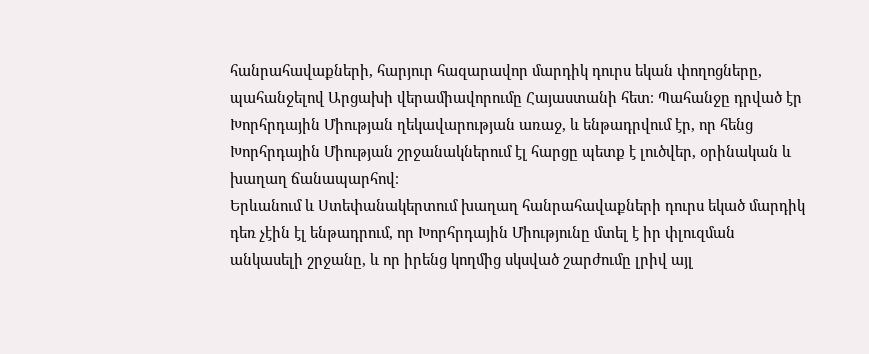հանրահավաքների, հարյուր հազարավոր մարդիկ դուրս եկան փողոցները, պահանջելով Արցախի վերամիավորումը Հայաստանի հետ։ Պահանջը դրված էր Խորհրդային Միության ղեկավարության առաջ, և ենթադրվում էր, որ հենց Խորհրդային Միության շրջանակներում էլ հարցը պետք է լուծվեր, օրինական և խաղաղ ճանապարհով։
Երևանում և Ստեփանակերտում խաղաղ հանրահավաքների դուրս եկած մարդիկ դեռ չէին էլ ենթադրում, որ Խորհրդային Միությունը մտել է իր փլուզման անկասելի շրջանը, և որ իրենց կողմից սկսված շարժումը լրիվ այլ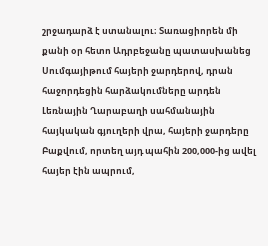շրջադարձ է ստանալու։ Տառացիորեն մի քանի օր հետո Ադրբեջանը պատասխանեց Սումգայիթում հայերի ջարդերով, դրան հաջորդեցին հարձակումները արդեն Լեռնային Ղարաբաղի սահմանային հայկական գյուղերի վրա, հայերի ջարդերը Բաքվում, որտեղ այդ պահին 200,000-ից ավել հայեր էին ապրում,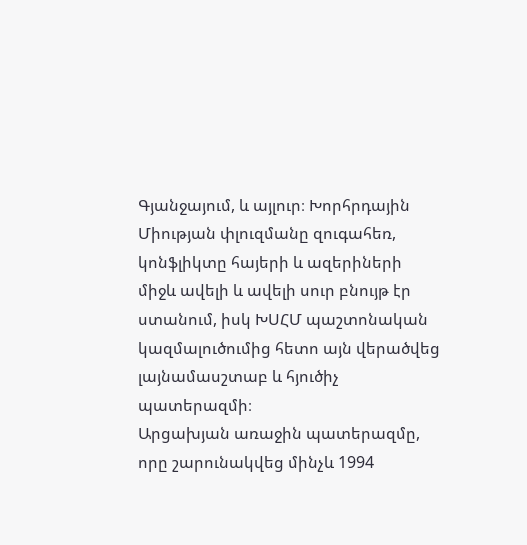Գյանջայում, և այլուր։ Խորհրդային Միության փլուզմանը զուգահեռ, կոնֆլիկտը հայերի և ազերիների միջև ավելի և ավելի սուր բնույթ էր ստանում, իսկ ԽՍՀՄ պաշտոնական կազմալուծումից հետո այն վերածվեց լայնամասշտաբ և հյուծիչ պատերազմի։
Արցախյան առաջին պատերազմը, որը շարունակվեց մինչև 1994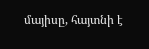մայիսը, հայտնի է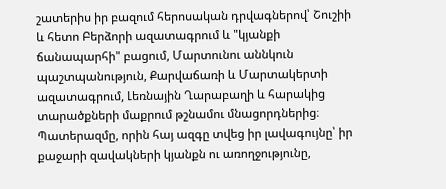շատերիս իր բազում հերոսական դրվագներով՝ Շուշիի և հետո Բերձորի ազատագրում և "կյանքի ճանապարհի" բացում, Մարտունու աննկուն պաշտպանություն, Քարվաճառի և Մարտակերտի ազատագրում, Լեռնային Ղարաբաղի և հարակից տարածքների մաքրում թշնամու մնացորդներից։ Պատերազմը, որին հայ ազգը տվեց իր լավագույնը՝ իր քաջարի զավակների կյանքն ու առողջությունը,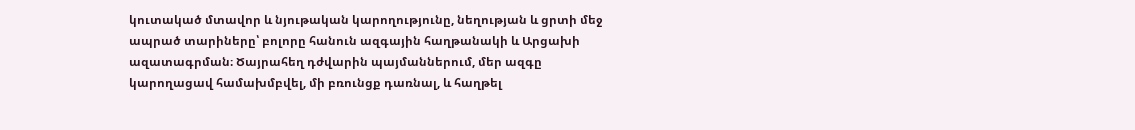կուտակած մտավոր և նյութական կարողությունը, նեղության և ցրտի մեջ ապրած տարիները՝ բոլորը հանուն ազգային հաղթանակի և Արցախի ազատագրման։ Ծայրահեղ դժվարին պայմաններում, մեր ազգը կարողացավ համախմբվել, մի բռունցք դառնալ, և հաղթել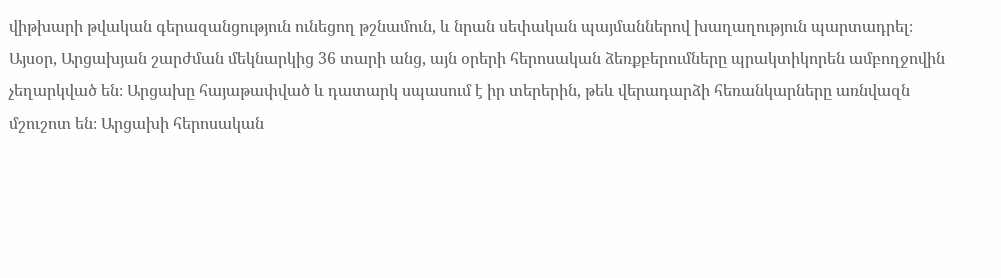վիթխարի թվական գերազանցություն ունեցող թշնամուն, և նրան սեփական պայմաններով խաղաղություն պարտադրել։
Այսօր, Արցախյան շարժման մեկնարկից 36 տարի անց, այն օրերի հերոսական ձեռքբերումները պրակտիկորեն ամբողջովին չեղարկված են։ Արցախը հայաթափված և դատարկ սպասում է իր տերերին, թեև վերադարձի հեռանկարները առնվազն մշուշոտ են։ Արցախի հերոսական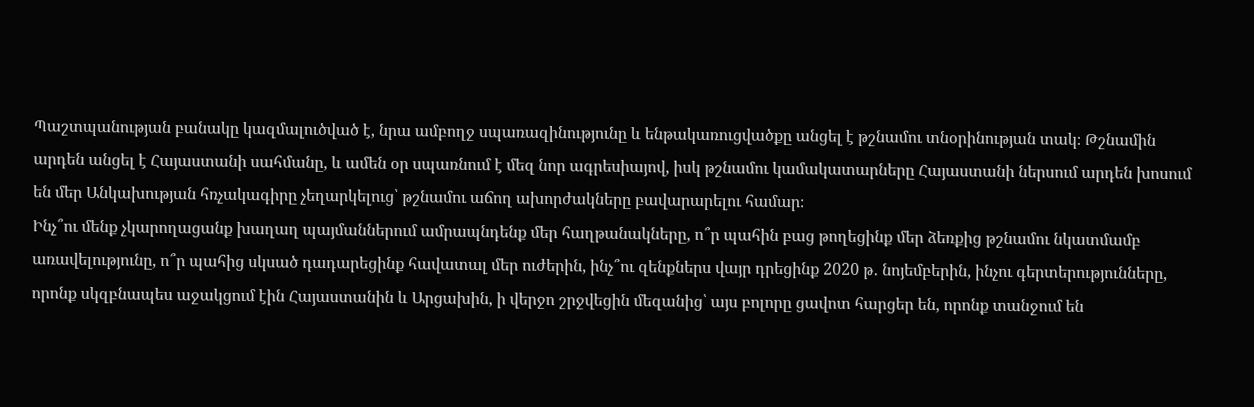Պաշտպանության բանակը կազմալուծված է, նրա ամբողջ սպառազինությունը և ենթակառուցվածքը անցել է թշնամու տնօրինության տակ։ Թշնամին արդեն անցել է Հայաստանի սահմանը, և ամեն օր սպառնում է մեզ նոր ագրեսիայով, իսկ թշնամու կամակատարները Հայաստանի ներսում արդեն խոսում են մեր Անկախության հռչակագիրը չեղարկելուց՝ թշնամու աճող ախորժակները բավարարելու համար։
Ինչ՞ու մենք չկարողացանք խաղաղ պայմաններում ամրապնդենք մեր հաղթանակները, ո՞ր պահին բաց թողեցինք մեր ձեռքից թշնամու նկատմամբ առավելությունը, ո՞ր պահից սկսած դադարեցինք հավատալ մեր ուժերին, ինչ՞ու զենքներս վայր դրեցինք 2020 թ․ նոյեմբերին, ինչու գերտերությունները, որոնք սկզբնապես աջակցում էին Հայաստանին և Արցախին, ի վերջո շրջվեցին մեզանից՝ այս բոլորը ցավոտ հարցեր են, որոնք տանջում են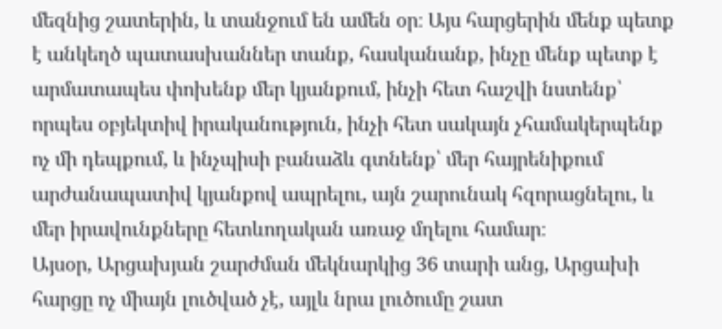մեզնից շատերին, և տանջում են ամեն օր։ Այս հարցերին մենք պետք է անկեղծ պատասխաններ տանք, հասկանանք, ինչը մենք պետք է արմատապես փոխենք մեր կյանքում, ինչի հետ հաշվի նստենք՝ որպես օբյեկտիվ իրականություն, ինչի հետ սակայն չհամակերպենք ոչ մի դեպքում, և ինչպիսի բանաձև գտնենք՝ մեր հայրենիքում արժանապատիվ կյանքով ապրելու, այն շարունակ հզորացնելու, և մեր իրավունքները հետևողական առաջ մղելու համար։
Այսօր, Արցախյան շարժման մեկնարկից 36 տարի անց, Արցախի հարցը ոչ միայն լուծված չէ, այլև նրա լուծումը շատ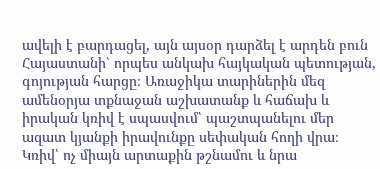ավելի է բարդացել, այն այսօր դարձել է արդեն բուն Հայաստանի՝ որպես անկախ հայկական պետության, գոյության հարցը։ Առաջիկա տարիներին մեզ ամենօրյա տքնաջան աշխատանք և հաճախ և իրական կռիվ է սպասվում՝ պաշտպանելու մեր ազատ կյանքի իրավունքը սեփական հողի վրա։ Կռիվ՝ ոչ միայն արտաքին թշնամու և նրա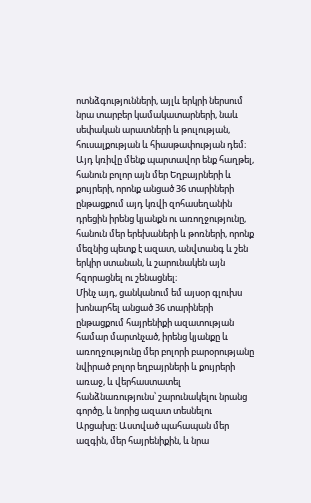ոտնձգությունների, այլև երկրի ներսում նրա տարբեր կամակատարների, նաև սեփական արատների և թուլության, հուսալքության և հիասթափության դեմ։ Այդ կռիվը մենք պարտավոր ենք հաղթել, հանուն բոլոր այն մեր Եղբայրների և քույրերի, որոնք անցած 36 տարիների ընթացքում այդ կռվի զոհասեղանին դրեցին իրենց կյանքն ու առողջությունը, հանուն մեր երեխաների և թոռների, որոնք մեզնից պետք է ազատ, անվտանգ և շեն երկիր ստանան, և շարունակեն այն հզորացնել ու շենացնել։
Մինչ այդ, ցանկանում եմ այսօր գլուխս խոնարհել անցած 36 տարիների ընթացքում հայրենիքի ազատության համար մարտնչած, իրենց կյանքը և առողջությունը մեր բոլորի բարօրությանը նվիրած բոլոր եղբայրների և քույրերի առաջ, և վերհաստատել հանձնառությունս՝ շարունակելու նրանց գործը, և նորից ազատ տեսնելու Արցախը։ Աստված պահապան մեր ազգին, մեր հայրենիքին, և նրա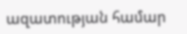ազատության համար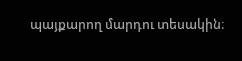պայքարող մարդու տեսակին։